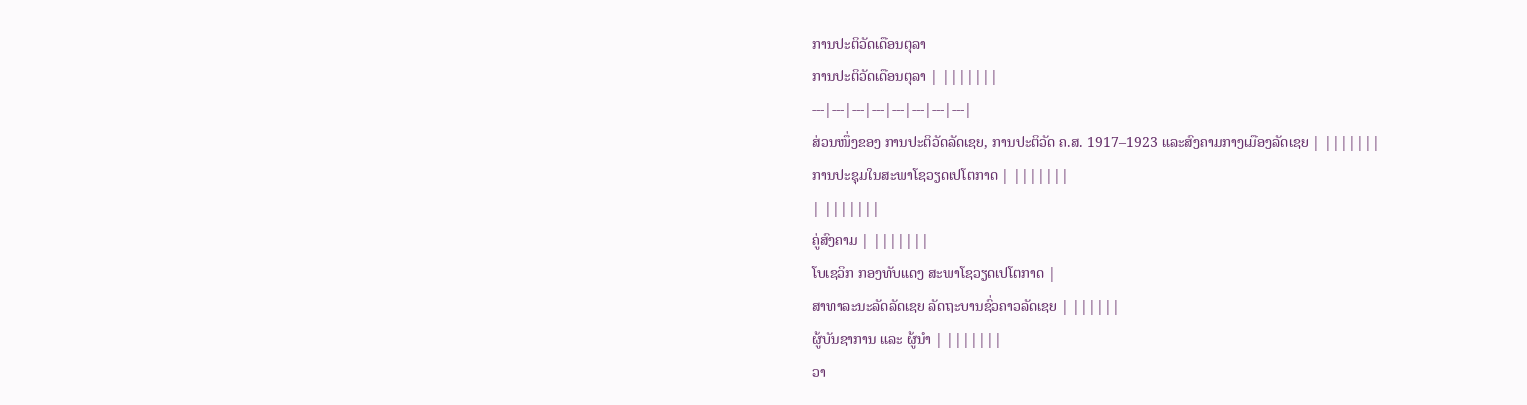ການປະຕິວັດເດືອນຕຸລາ
ການປະຕິວັດເດືອນຕຸລາ | |||||||
---|---|---|---|---|---|---|---|
ສ່ວນໜຶ່ງຂອງ ການປະຕິວັດລັດເຊຍ, ການປະຕິວັດ ຄ.ສ. 1917–1923 ແລະສົງຄາມກາງເມືອງລັດເຊຍ | |||||||
ການປະຊຸມໃນສະພາໂຊວຽດເປໂຕກາດ | |||||||
| |||||||
ຄູ່ສົງຄາມ | |||||||
ໂບເຊວິກ ກອງທັບແດງ ສະພາໂຊວຽດເປໂຕກາດ |
ສາທາລະນະລັດລັດເຊຍ ລັດຖະບານຊົ່ວຄາວລັດເຊຍ | ||||||
ຜູ້ບັນຊາການ ແລະ ຜູ້ນຳ | |||||||
ວາ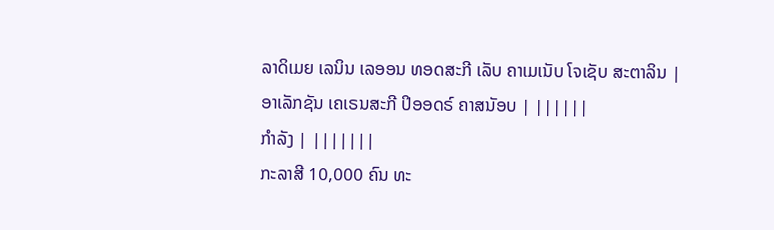ລາດິເມຍ ເລນິນ ເລອອນ ທອດສະກີ ເລັບ ຄາເມເນັບ ໂຈເຊັບ ສະຕາລິນ |
ອາເລັກຊັນ ເຄເຣນສະກີ ປິອອດຣ໌ ຄາສນັອບ | ||||||
ກຳລັງ | |||||||
ກະລາສີ 10,000 ຄົນ ທະ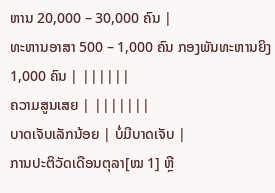ຫານ 20,000 – 30,000 ຄົນ |
ທະຫານອາສາ 500 – 1,000 ຄົນ ກອງພັນທະຫານຍິງ 1,000 ຄົນ | ||||||
ຄວາມສູນເສຍ | |||||||
ບາດເຈັບເລັກນ້ອຍ | ບໍ່ມີບາດເຈັບ |
ການປະຕິວັດເດືອນຕຸລາ[ໝ 1] ຫຼື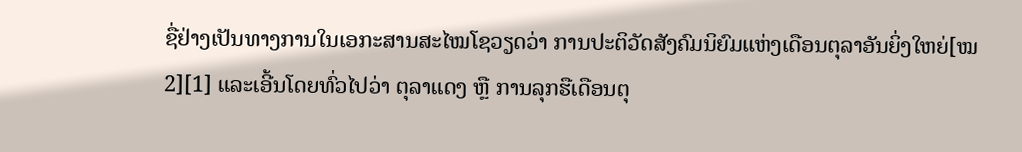ຊື່ຢ່າງເປັນທາງການໃນເອກະສານສະໄໝໂຊວຽດວ່າ ການປະຕິວັດສັງຄົມນິຍົມແຫ່ງເດືອນຕຸລາອັນຍິ່ງໃຫຍ່[ໝ 2][1] ແລະເອີ້ນໂດຍທົ່ວໄປວ່າ ຕຸລາແດງ ຫຼື ການລຸກຮືເດືອນຕຸ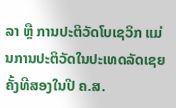ລາ ຫຼື ການປະຕິວັດໂບເຊວິກ ແມ່ນການປະຕິວັດໃນປະເທດລັດເຊຍຄັ້ງທີສອງໃນປີ ຄ.ສ.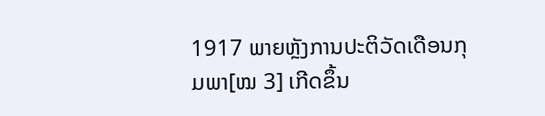1917 ພາຍຫຼັງການປະຕິວັດເດືອນກຸມພາ[ໝ 3] ເກີດຂຶ້ນ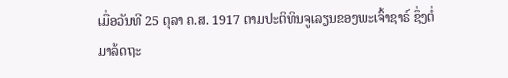ເມື່ອວັນທີ 25 ຕຸລາ ຄ.ສ. 1917 ຕາມປະຕິທິນຈູເລຽນຂອງພະເຈົ້າຊາຣ໌ ຊຶ່ງຕໍ່ມາລ້ດຖະ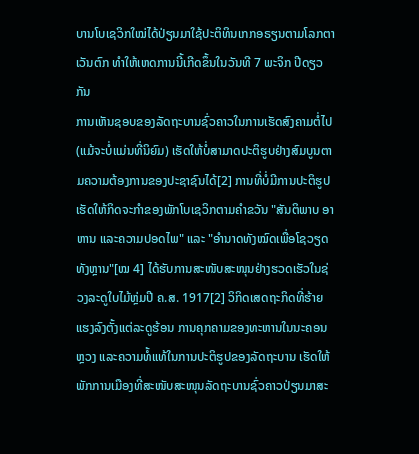ບານໂບເຊວິກໃໝ່ໄດ້ປ່ຽນມາໃຊ້ປະຕິທິນເກກອຣຽນຕາມໂລກຕາເວັນຕົກ ທຳໃຫ້ເຫດການນີ້ເກີດຂຶ້ນໃນວັນທີ 7 ພະຈິກ ປີດຽວກັນ
ການເຫັນຊອບຂອງລັດຖະບານຊົ່ວຄາວໃນການເຮັດສົງຄາມຕໍ່ໄປ (ແມ້ຈະບໍ່ແມ່ນທີ່ນິຍົມ) ເຮັດໃຫ້ບໍ່ສາມາດປະຕິຮູບຢ່າງສົມບູນຕາມຄວາມຕ້ອງການຂອງປະຊາຊົນໄດ້[2] ການທີ່ບໍ່ມີການປະຕິຮູປເຮັດໃຫ້ກິດຈະກຳຂອງພັກໂບເຊວິກຕາມຄຳຂວັນ "ສັນຕິພາບ ອາຫານ ແລະຄວາມປອດໄພ" ແລະ "ອຳນາດທັງໝົດເພື່ອໂຊວຽດທັງຫຼານ"[ໝ 4] ໄດ້ຮັບການສະໜັບສະໜຸນຢ່າງຮວດເຮັວໃນຊ່ວງລະດູໃບໄມ້ຫຼ່ມປີ ຄ.ສ. 1917[2] ວິກິດເສດຖະກິດທີ່ຮ້າຍແຮງລົງຕັ້ງແຕ່ລະດູຮ້ອນ ການຄຸກຄາມຂອງທະຫານໃນນະຄອນຫຼວງ ແລະຄວາມທໍ້ແທ້ໃນການປະຕິຮູປຂອງລັດຖະບານ ເຮັດໃຫ້ພັກການເມືອງທີ່ສະໜັບສະໜຸນລັດຖະບານຊົ່ວຄາວປ່ຽນມາສະ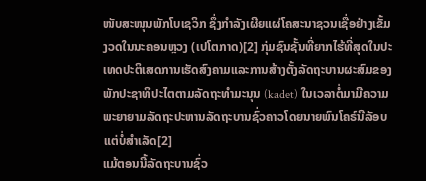ໜັບສະໜຸນພັກໂບເຊວິກ ຊຶ່ງກຳລັງເຜີຍແຜ່ໂຄສະນາຊວນເຊື່ອຢ່າງເຂັ້ມງວດໃນນະຄອນຫຼວງ (ເປໂຕກາດ)[2] ກຸ່ມຊົນຊັ້ນທີ່ຍາກໄຮ້ທີ່ສຸດໃນປະເທດປະຕິເສດການເຮັດສົງຄາມແລະການສ້າງຕັ້ງລັດຖະບານຜະສົມຂອງພັກປະຊາທິປະໄຕຕາມລັດຖະທຳມະນຸນ (kadet) ໃນເວລາຕໍ່ມາມີຄວາມພະຍາຍາມລັດຖະປະຫານລັດຖະບານຊົ່ວຄາວໂດຍນາຍພົນໂຄຣ໌ນີລັອບ ແຕ່ບໍ່ສຳເລັດ[2]
ແມ້ຕອນນີ້ລັດຖະບານຊົ່ວ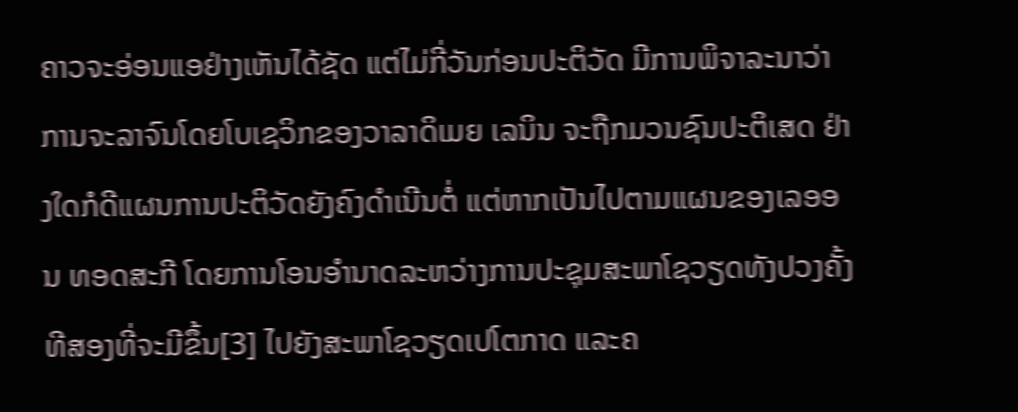ຄາວຈະອ່ອນແອຢ່າງເຫັນໄດ້ຊັດ ແຕ່ໄມ່ກີ່ວັນກ່ອນປະຕິວັດ ມີການພິຈາລະນາວ່າການຈະລາຈົນໂດຍໂບເຊວິກຂອງວາລາດິເມຍ ເລນິນ ຈະຖືກມວນຊົນປະຕິເສດ ຢ່າງໃດກໍດີແຜນການປະຕິວັດຍັງຄົງດຳເນີນຕໍ່ ແຕ່ຫາກເປັນໄປຕາມແຜນຂອງເລອອນ ທອດສະກີ ໂດຍການໂອນອຳນາດລະຫວ່າງການປະຊຸມສະພາໂຊວຽດທັງປວງຄັ້ງທີສອງທີ່ຈະມີຂຶ້ນ[3] ໄປຍັງສະພາໂຊວຽດເປໂຕກາດ ແລະຄ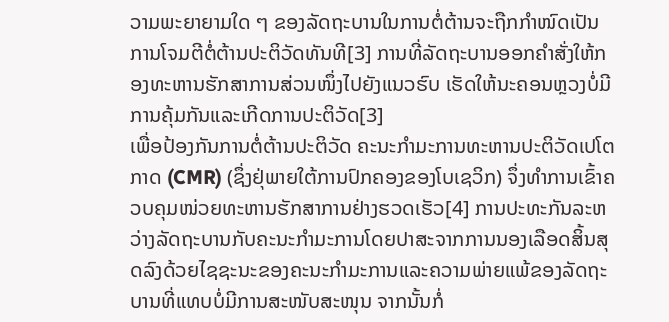ວາມພະຍາຍາມໃດ ໆ ຂອງລັດຖະບານໃນການຕໍ່ຕ້ານຈະຖືກກຳໜົດເປັນການໂຈມຕີຕໍ່ຕ້ານປະຕິວັດທັນທີ[3] ການທີ່ລັດຖະບານອອກຄຳສັ່ງໃຫ້ກອງທະຫານຮັກສາການສ່ວນໜຶ່ງໄປຍັງແນວຮົບ ເຮັດໃຫ້ນະຄອນຫຼວງບໍ່ມີການຄຸ້ມກັນແລະເກີດການປະຕິວັດ[3]
ເພື່ອປ້ອງກັນການຕໍ່ຕ້ານປະຕິວັດ ຄະນະກຳມະການທະຫານປະຕິວັດເປໂຕກາດ (CMR) (ຊຶ່ງຢຸ່ພາຍໃຕ້ການປົກຄອງຂອງໂບເຊວິກ) ຈຶ່ງທຳການເຂົ້າຄວບຄຸມໜ່ວຍທະຫານຮັກສາການຢ່າງຮວດເຮັວ[4] ການປະທະກັນລະຫວ່າງລັດຖະບານກັບຄະນະກຳມະການໂດຍປາສະຈາກການນອງເລືອດສິ້ນສຸດລົງດ້ວຍໄຊຊະນະຂອງຄະນະກຳມະການແລະຄວາມພ່າຍແພ້ຂອງລັດຖະບານທີ່ແທບບໍ່ມີການສະໜັບສະໜຸນ ຈາກນັ້ນກໍ່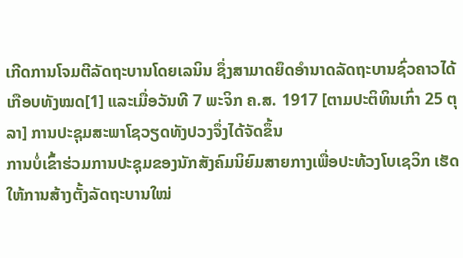ເກີດການໂຈມຕີລັດຖະບານໂດຍເລນິນ ຊຶ່ງສາມາດຍຶດອຳນາດລັດຖະບານຊົ່ວຄາວໄດ້ເກືອບທັງໝດ[1] ແລະເມື່ອວັນທີ 7 ພະຈິກ ຄ.ສ. 1917 [ຕາມປະຕິທິນເກົ່າ 25 ຕຸລາ] ການປະຊຸມສະພາໂຊວຽດທັງປວງຈຶ່ງໄດ້ຈັດຂຶ້ນ
ການບໍ່ເຂົ້າຮ່ວມການປະຊຸມຂອງນັກສັງຄົມນິຍົມສາຍກາງເພື່ອປະທ້ວງໂບເຊວິກ ເຮັດໃຫ້ການສ້າງຕັ້ງລັດຖະບານໃໝ່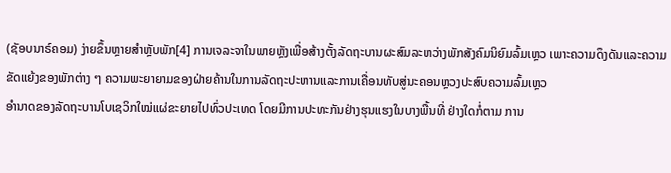(ຊັອບນາຣ໌ຄອມ) ງ່າຍຂຶ້ນຫຼາຍສຳຫຼັບພັກ[4] ການເຈລະຈາໃນພາຍຫຼັງເພື່ອສ້າງຕັ້ງລັດຖະບານຜະສົມລະຫວ່າງພັກສັງຄົມນິຍົມລົ້ມເຫຼວ ເພາະຄວາມດຶງດັນແລະຄວາມຂັດແຍ້ງຂອງພັກຕ່າງ ໆ ຄວາມພະຍາຍາມຂອງຝ່າຍຄ້ານໃນການລັດຖະປະຫານແລະການເຄື່ອນທັບສູ່ນະຄອນຫຼວງປະສົບຄວາມລົ້ມເຫຼວ
ອຳນາດຂອງລັດຖະບານໂບເຊວິກໃໝ່ແຜ່ຂະຍາຍໄປທົ່ວປະເທດ ໂດຍມີການປະທະກັນຢ່າງຮຸນແຮງໃນບາງພື້ນທີ່ ຢ່າງໃດກໍ່ຕາມ ການ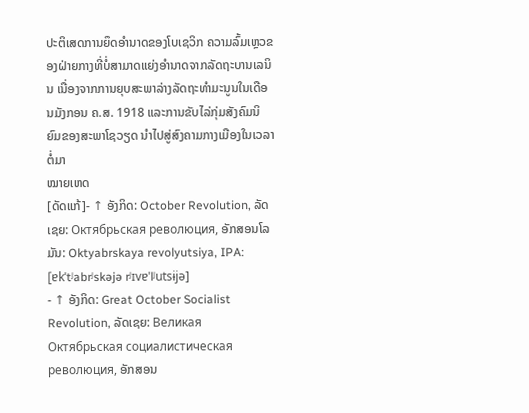ປະຕິເສດການຍຶດອຳນາດຂອງໂບເຊວິກ ຄວາມລົ້ມເຫຼວຂອງຝ່າຍກາງທີ່ບໍ່ສາມາດແຍ່ງອຳນາດຈາກລັດຖະບານເລນິນ ເນື່ອງຈາກການຍຸບສະພາລ່າງລັດຖະທຳມະນູນໃນເດືອນມັງກອນ ຄ.ສ. 1918 ແລະການຂັບໄລ່ກຸ່ມສັງຄົມນິຍົມຂອງສະພາໂຊວຽດ ນຳໄປສູ່ສົງຄາມກາງເມືອງໃນເວລາຕໍ່ມາ
ໝາຍເຫດ
[ດັດແກ້]- ↑ ອັງກິດ: October Revolution, ລັດເຊຍ: Октябрьская революция, ອັກສອນໂລມັນ: Oktyabrskaya revolyutsiya, IPA: [ɐkˈtʲabrʲskəjə rʲɪvɐˈlʲutsɨjə]
- ↑ ອັງກິດ: Great October Socialist Revolution, ລັດເຊຍ: Великая Октябрьская социалистическая революция, ອັກສອນ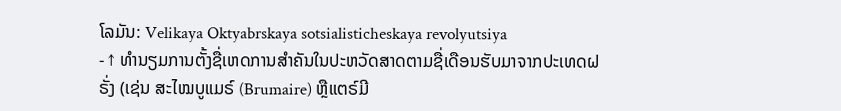ໂລມັນ: Velikaya Oktyabrskaya sotsialisticheskaya revolyutsiya
- ↑ ທຳນຽມການຕັ້ງຊື່ເຫດການສຳຄັນໃນປະຫວັດສາດຕາມຊື່ເດືອນຮັບມາຈາກປະເທດຝຣັ່ງ (ເຊ່ນ ສະໄໝບູແມຣ໌ (Brumaire) ຫຼືແຕຣ໌ມີ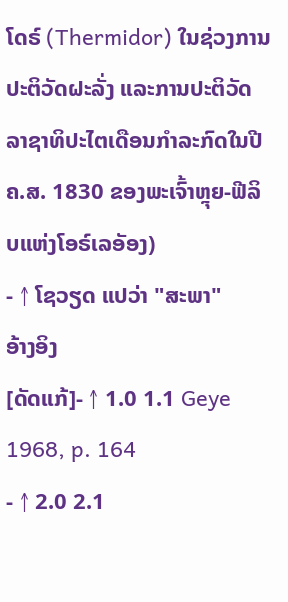ໂດຣ໌ (Thermidor) ໃນຊ່ວງການປະຕິວັດຝະລັ່ງ ແລະການປະຕິວັດລາຊາທິປະໄຕເດືອນກຳລະກົດໃນປີ ຄ.ສ. 1830 ຂອງພະເຈົ້າຫຼຸຍ-ຟີລິບແຫ່ງໂອຣ໌ເລອັອງ)
- ↑ ໂຊວຽດ ແປວ່າ "ສະພາ"
ອ້າງອິງ
[ດັດແກ້]- ↑ 1.0 1.1 Geye 1968, p. 164
- ↑ 2.0 2.1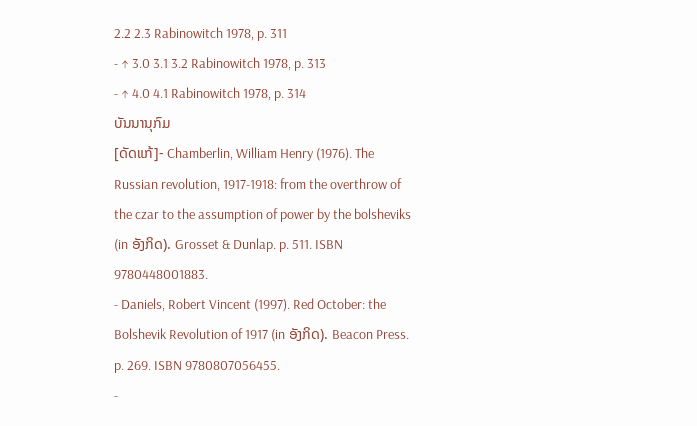2.2 2.3 Rabinowitch 1978, p. 311
- ↑ 3.0 3.1 3.2 Rabinowitch 1978, p. 313
- ↑ 4.0 4.1 Rabinowitch 1978, p. 314
ບັນນານຸກົມ
[ດັດແກ້]- Chamberlin, William Henry (1976). The Russian revolution, 1917-1918: from the overthrow of the czar to the assumption of power by the bolsheviks (in ອັງກິດ). Grosset & Dunlap. p. 511. ISBN 9780448001883.
- Daniels, Robert Vincent (1997). Red October: the Bolshevik Revolution of 1917 (in ອັງກິດ). Beacon Press. p. 269. ISBN 9780807056455.
-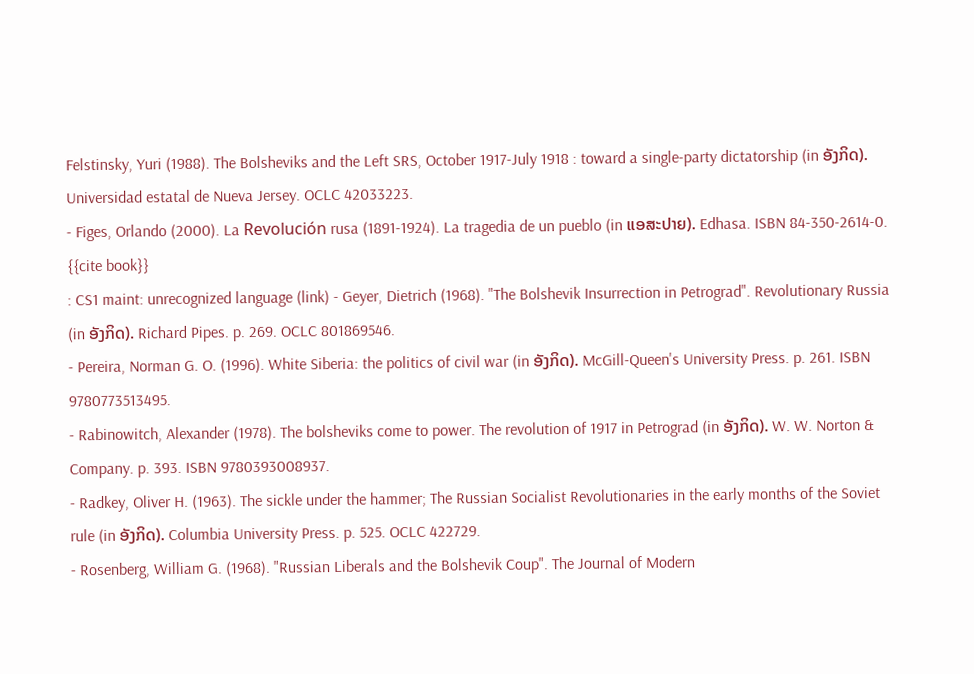Felstinsky, Yuri (1988). The Bolsheviks and the Left SRS, October 1917-July 1918 : toward a single-party dictatorship (in ອັງກິດ). Universidad estatal de Nueva Jersey. OCLC 42033223.
- Figes, Orlando (2000). La Revolución rusa (1891-1924). La tragedia de un pueblo (in ແອສະປາຍ). Edhasa. ISBN 84-350-2614-0.
{{cite book}}
: CS1 maint: unrecognized language (link) - Geyer, Dietrich (1968). "The Bolshevik Insurrection in Petrograd". Revolutionary Russia (in ອັງກິດ). Richard Pipes. p. 269. OCLC 801869546.
- Pereira, Norman G. O. (1996). White Siberia: the politics of civil war (in ອັງກິດ). McGill-Queen's University Press. p. 261. ISBN 9780773513495.
- Rabinowitch, Alexander (1978). The bolsheviks come to power. The revolution of 1917 in Petrograd (in ອັງກິດ). W. W. Norton & Company. p. 393. ISBN 9780393008937.
- Radkey, Oliver H. (1963). The sickle under the hammer; The Russian Socialist Revolutionaries in the early months of the Soviet rule (in ອັງກິດ). Columbia University Press. p. 525. OCLC 422729.
- Rosenberg, William G. (1968). "Russian Liberals and the Bolshevik Coup". The Journal of Modern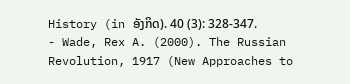History (in ອັງກິດ). 40 (3): 328-347.
- Wade, Rex A. (2000). The Russian Revolution, 1917 (New Approaches to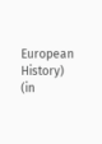European History) (in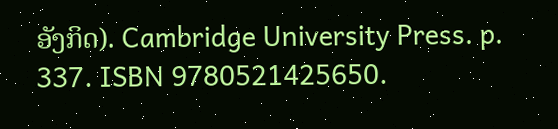ອັງກິດ). Cambridge University Press. p. 337. ISBN 9780521425650.